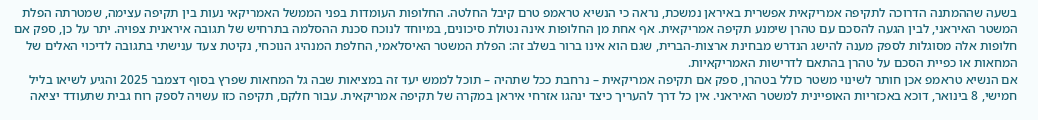בשעה שההמתנה הדרוכה לתקיפה אמריקאית אפשרית באיראן נמשכת, נראה כי הנשיא טראמפ טרם קיבל החלטה. החלופות העומדות בפני הממשל האמריקאי נעות בין תקיפה עצימה, שמטרתה הפלת המשטר האיראני, לבין הגעה להסכם עם טהרן שימנע תקיפה אמריקאית. אף אחת מן החלופות אינה נטולת סיכונים, במיוחד לנוכח סכנת ההסלמה בתרחיש של תגובה איראנית צפויה. יתר על כן, ספק אם חלופות אלה מסוגלות לספק מענה להישג הנדרש מבחינת ארצות-הברית, שגם הוא אינו ברור בשלב זה: הפלת המשטר האיסלאמי, החלפת המנהיג הנוכחי, נקיטת צעד ענישתי בתגובה לדיכוי האלים של המחאות או כפיית הסכם על טהרן בהתאם לדרישות האמריקאיות.
אם הנשיא טראמפ אכן חותר לשינוי משטר כולל בטהרן, ספק אם תקיפה אמריקאית – נרחבת ככל שתהיה – תוכל לממש יעד זה במציאות שבה גל המחאות שפרץ בסוף דצמבר 2025 והגיע לשיאו בליל חמישי, 8 בינואר, דוכא באכזריות האופיינית למשטר האיראני. אין כל דרך להעריך כיצד ינהגו אזרחי איראן במקרה של תקיפה אמריקאית. עבור חלקם, תקיפה כזו עשויה לספק רוח גבית שתעודד יציאה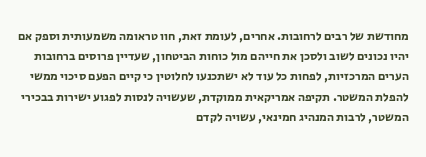מחודשת של רבים לרחובות. אחרים, לעומת זאת, חוו טראומה משמעותית וספק אם יהיו נכונים לשוב ולסכן את חייהם מול כוחות הביטחון, שעדיין פרוסים ברחובות הערים המרכזיות, לפחות כל עוד לא ישתכנעו לחלוטין כי קיים הפעם סיכוי ממשי להפלת המשטר. תקיפה אמריקאית ממוקדת, שעשויה לנסות לפגוע ישירות בבכירי המשטר, לרבות המנהיג חמינאי, עשויה לקדם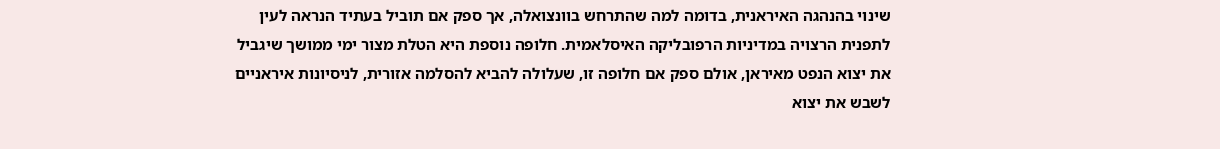שינוי בהנהגה האיראנית, בדומה למה שהתרחש בוונצואלה, אך ספק אם תוביל בעתיד הנראה לעין לתפנית הרצויה במדיניות הרפובליקה האיסלאמית. חלופה נוספת היא הטלת מצור ימי ממושך שיגביל את יצוא הנפט מאיראן, אולם ספק אם חלופה זו, שעלולה להביא להסלמה אזורית, לניסיונות איראניים לשבש את יצוא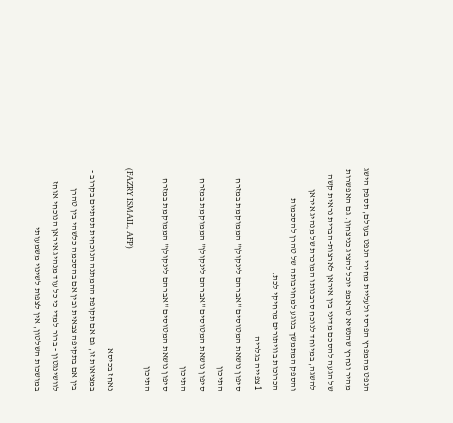הנפט מהמפרץ הפרסי ולעליית מחירי הנפט בעולם, תספק הישג מהיר ונחרץ שהנשיא טראמפ יוכל להציג כניצחון. גם האפשרות של הגעה להסכם מדיני בין איראן לארצות-הברית נראית קשה להשגה, במיוחד לנוכח סרבנותו המוכרת של מנהיג איראן והספק המתמשך בנוגע למחויבותה של טהרן להסכמות הכרוכות בוויתורים מרחיקי לכת.
1 צפייה בגלריה
סיפון נושאת המטוסים "אברהם לינקולן" הממוקמת במזרח התיכון
סיפון נושאת המטוסים "אברהם לינקולן" הממוקמת במזרח התיכון
סיפון נושאת המטוסים "אברהם לינקולן" הממוקמת במזרח התיכון
(FAZRY ISMAIL, AFP)
נאחז בכיסא
במציאות זו, גם אם תקופת ההמתנה הנוכחית תסתיים בקרוב - בין אם בתקיפה צבאית ובין אם בהסכמה כלשהי בין טהרן לוושינגטון - ברור למדי כי כל עוד מנהיג איראן הנוכחי אוחז במושכות השלטון, אין לצפות לשינוי משמעותי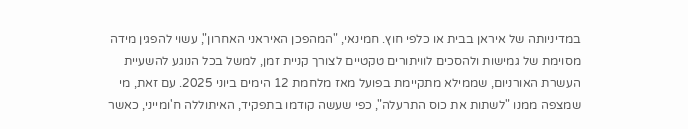במדיניותה של איראן בבית או כלפי חוץ. חמינאי, "המהפכן האיראני האחרון", עשוי להפגין מידה מסוימת של גמישות ולהסכים לוויתורים טקטיים לצורך קניית זמן, למשל בכל הנוגע להשעיית העשרת האורניום, שממילא מתקיימת בפועל מאז מלחמת 12 הימים ביוני 2025. עם זאת, מי שמצפה ממנו "לשתות את כוס התרעלה", כפי שעשה קודמו בתפקיד, האיתוללה ח'ומייני, כאשר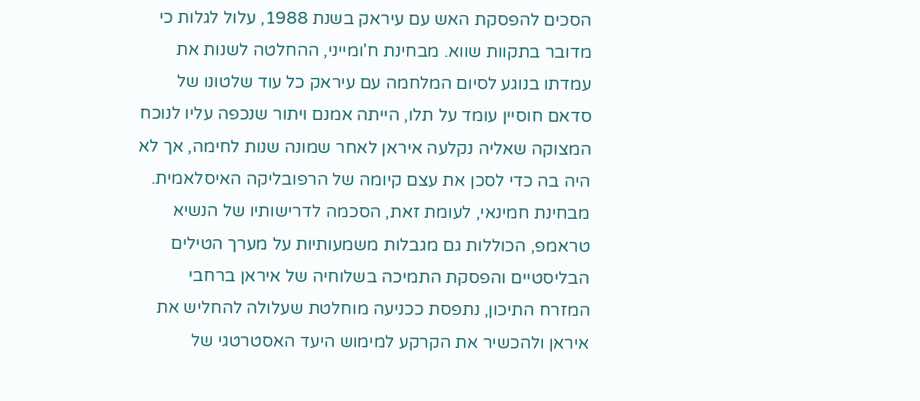הסכים להפסקת האש עם עיראק בשנת 1988, עלול לגלות כי מדובר בתקוות שווא. מבחינת ח'ומייני, ההחלטה לשנות את עמדתו בנוגע לסיום המלחמה עם עיראק כל עוד שלטונו של סדאם חוסיין עומד על תלו, הייתה אמנם ויתור שנכפה עליו לנוכח המצוקה שאליה נקלעה איראן לאחר שמונה שנות לחימה, אך לא היה בה כדי לסכן את עצם קיומה של הרפובליקה האיסלאמית. מבחינת חמינאי, לעומת זאת, הסכמה לדרישותיו של הנשיא טראמפ, הכוללות גם מגבלות משמעותיות על מערך הטילים הבליסטיים והפסקת התמיכה בשלוחיה של איראן ברחבי המזרח התיכון, נתפסת ככניעה מוחלטת שעלולה להחליש את איראן ולהכשיר את הקרקע למימוש היעד האסטרטגי של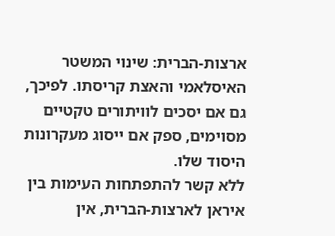ארצות-הברית: שינוי המשטר האיסלאמי והאצת קריסתו. לפיכך, גם אם יסכים לוויתורים טקטיים מסוימים, ספק אם ייסוג מעקרונות היסוד שלו.
ללא קשר להתפתחות העימות בין איראן לארצות-הברית, אין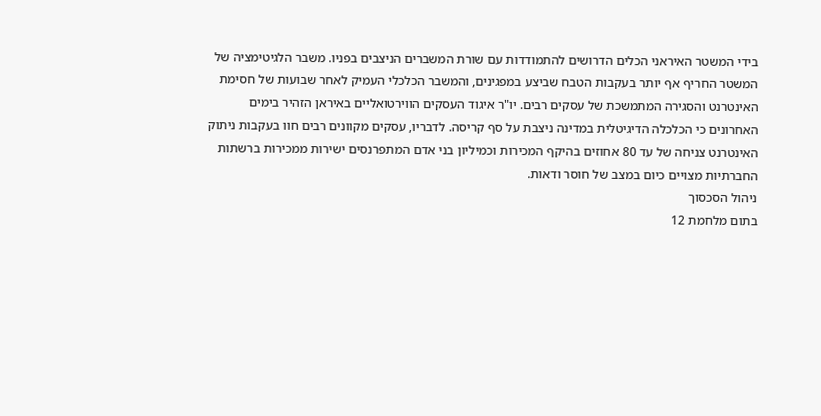בידי המשטר האיראני הכלים הדרושים להתמודדות עם שורת המשברים הניצבים בפניו. משבר הלגיטימציה של המשטר החריף אף יותר בעקבות הטבח שביצע במפגינים, והמשבר הכלכלי העמיק לאחר שבועות של חסימת האינטרנט והסגירה המתמשכת של עסקים רבים. יו"ר איגוד העסקים הווירטואליים באיראן הזהיר בימים האחרונים כי הכלכלה הדיגיטלית במדינה ניצבת על סף קריסה. לדבריו, עסקים מקוונים רבים חוו בעקבות ניתוק האינטרנט צניחה של עד 80 אחוזים בהיקף המכירות וכמיליון בני אדם המתפרנסים ישירות ממכירות ברשתות החברתיות מצויים כיום במצב של חוסר ודאות.
ניהול הסכסוך
בתום מלחמת 12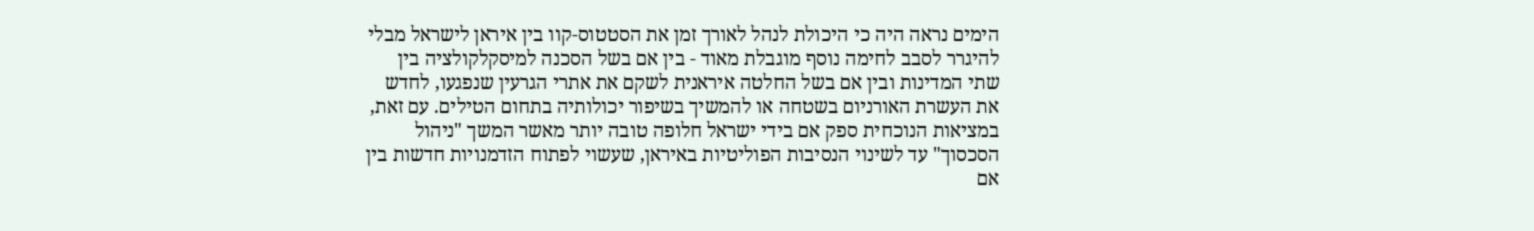הימים נראה היה כי היכולת לנהל לאורך זמן את הסטטוס-קוו בין איראן לישראל מבלי להיגרר לסבב לחימה נוסף מוגבלת מאוד - בין אם בשל הסכנה למיסקלקולציה בין שתי המדינות ובין אם בשל החלטה איראנית לשקם את אתרי הגרעין שנפגעו, לחדש את העשרת האורניום בשטחה או להמשיך בשיפור יכולותיה בתחום הטילים. עם זאת, במציאות הנוכחית ספק אם בידי ישראל חלופה טובה יותר מאשר המשך "ניהול הסכסוך" עד לשינוי הנסיבות הפוליטיות באיראן, שעשוי לפתוח הזדמנויות חדשות בין אם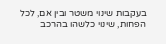בעקבות שינוי משטר ובין אם, לכל הפחות, שינוי כלשהו בהרכב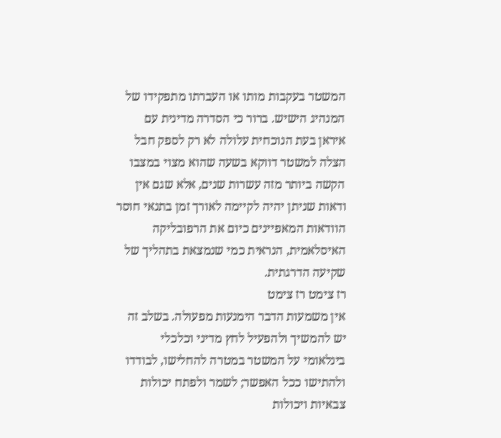המשטר בעקבות מותו או העברתו מתפקידו של המנהיג הישיש. ברור כי הסדרה מדינית עם איראן בעת הנוכחית עלולה לא רק לספק חבל הצלה למשטר דווקא בשעה שהוא מצוי במצבו הקשה ביותר מזה עשרות שנים, אלא שגם אין ודאות שניתן יהיה לקיימה לאורך זמן בתנאי חוסר הוודאות המאפיינים כיום את הרפובליקה האיסלאמית, הנראית כמי שנמצאת בתהליך של שקיעה הדרגתית.
רז צימט רז צימט
אין משמעות הדבר הימנעות מפעולה. בשלב זה יש להמשיך ולהפעיל לחץ מדיני וכלכלי בינלאומי על המשטר במטרה להחלישו, לבודדו ולהתישו ככל האפשר; לשמר ולפתח יכולות צבאיות ויכולות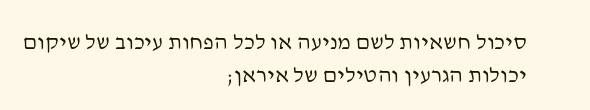סיכול חשאיות לשם מניעה או לכל הפחות עיכוב של שיקום יכולות הגרעין והטילים של איראן;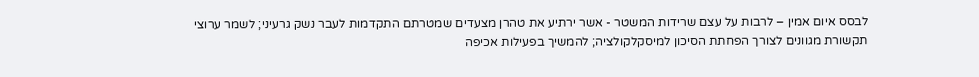לבסס איום אמין – לרבות על עצם שרידות המשטר - אשר ירתיע את טהרן מצעדים שמטרתם התקדמות לעבר נשק גרעיני; לשמר ערוצי תקשורת מגוונים לצורך הפחתת הסיכון למיסקלקולציה; להמשיך בפעילות אכיפה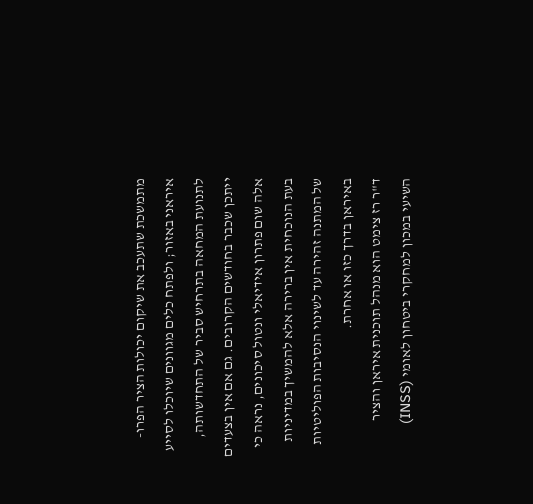מתמשכת שתעכב את שיקום יכולות הציר הפרו-איראני באזור; ולפתח כלים מגוונים שיוכלו לסייע לתנועת המחאה בתרחיש סביר של התחדשותה, ייתכן שכבר בחודשים הקרובים. גם אם אין בצעדים אלה שום פתרון אידיאלי ונטול סיכונים, נראה כי בעת הנוכחית אין ברירה אלא להמשיך במדיניות של המתנה זהירה עד לשינוי הנסיבות הפוליטיות באיראן בדרך כזו או אחרת.
ד"ר רז צימט הוא מנהל תוכנית איראן והציר השיעי במכון למחקרי ביטחון לאומי (INSS)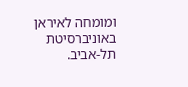ומומחה לאיראן באוניברסיטת תל-אביב.